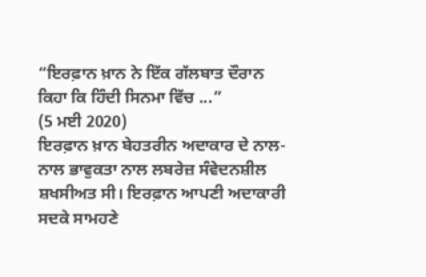“ਇਰਫ਼ਾਨ ਖ਼ਾਨ ਨੇ ਇੱਕ ਗੱਲਬਾਤ ਦੌਰਾਨ ਕਿਹਾ ਕਿ ਹਿੰਦੀ ਸਿਨਮਾ ਵਿੱਚ ...”
(5 ਮਈ 2020)
ਇਰਫ਼ਾਨ ਖ਼ਾਨ ਬੇਹਤਰੀਨ ਅਦਾਕਾਰ ਦੇ ਨਾਲ-ਨਾਲ ਭਾਵੁਕਤਾ ਨਾਲ ਲਬਰੇਜ਼ ਸੰਵੇਦਨਸ਼ੀਲ ਸ਼ਖਸੀਅਤ ਸੀ। ਇਰਫ਼ਾਨ ਆਪਣੀ ਅਦਾਕਾਰੀ ਸਦਕੇ ਸਾਮਹਣੇ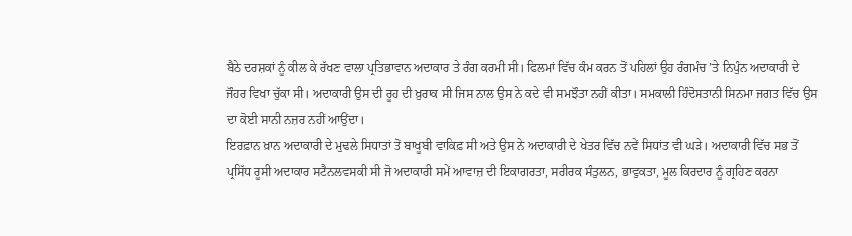ਬੈਠੇ ਦਰਸ਼ਕਾਂ ਨੂੰ ਕੀਲ ਕੇ ਰੱਖਣ ਵਾਲਾ ਪ੍ਰਤਿਭਾਵਾਨ ਅਦਾਕਾਰ ਤੇ ਰੰਗ ਕਰਮੀ ਸੀ। ਫਿਲਮਾਂ ਵਿੱਚ ਕੰਮ ਕਰਨ ਤੋਂ ਪਹਿਲਾਂ ਉਹ ਰੰਗਮੰਚ ’ਤੇ ਨਿਪੁੰਨ ਅਦਾਕਾਰੀ ਦੇ ਜੌਹਰ ਵਿਖਾ ਚੁੱਕਾ ਸੀ। ਅਦਾਕਾਰੀ ਉਸ ਦੀ ਰੂਹ ਦੀ ਖ਼ੁਰਾਕ ਸੀ ਜਿਸ ਨਾਲ ਉਸ ਨੇ ਕਦੇ ਵੀ ਸਮਝੌਤਾ ਨਹੀਂ ਕੀਤਾ। ਸਮਕਾਲੀ ਹਿੰਦੋਸਤਾਨੀ ਸਿਨਮਾ ਜਗਤ ਵਿੱਚ ਉਸ ਦਾ ਕੋਈ ਸਾਨੀ ਨਜ਼ਰ ਨਹੀਂ ਆਉਂਦਾ।
ਇਰਫ਼ਾਨ ਖ਼ਾਨ ਅਦਾਕਾਰੀ ਦੇ ਮੁਢਲੇ ਸਿਧਾਤਾਂ ਤੋਂ ਬਾਖੂਬੀ ਵਾਕਿਫ਼ ਸੀ ਅਤੇ ਉਸ ਨੇ ਅਦਾਕਾਰੀ ਦੇ ਖੇਤਰ ਵਿੱਚ ਨਵੇਂ ਸਿਧਾਂਤ ਵੀ ਘੜੇ। ਅਦਾਕਾਰੀ ਵਿੱਚ ਸਭ ਤੋਂ ਪ੍ਰਸਿੱਧ ਰੂਸੀ ਅਦਾਕਾਰ ਸਟੈਨਲਵਸਕੀ ਸੀ ਜੋ ਅਦਾਕਾਰੀ ਸਮੇਂ ਆਵਾਜ਼ ਦੀ ਇਕਾਗਰਤਾ, ਸਰੀਰਕ ਸੰਤੁਲਨ, ਭਾਵੁਕਤਾ, ਮੂਲ ਕਿਰਦਾਰ ਨੂੰ ਗ੍ਰਹਿਣ ਕਰਨਾ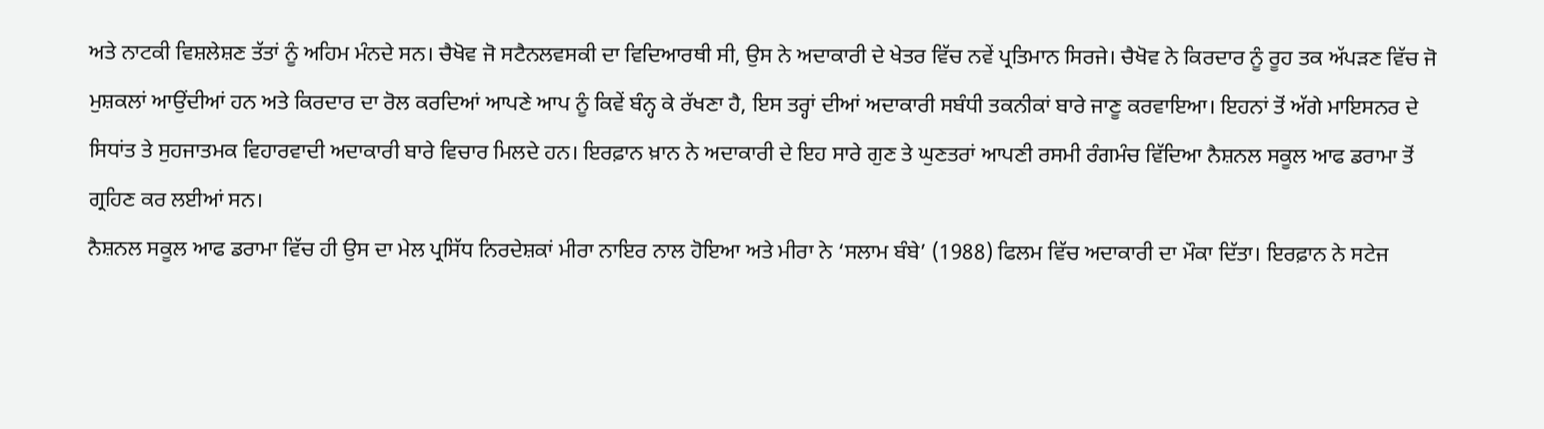ਅਤੇ ਨਾਟਕੀ ਵਿਸ਼ਲੇਸ਼ਣ ਤੱਤਾਂ ਨੂੰ ਅਹਿਮ ਮੰਨਦੇ ਸਨ। ਚੈਖੋਵ ਜੋ ਸਟੈਨਲਵਸਕੀ ਦਾ ਵਿਦਿਆਰਥੀ ਸੀ, ਉਸ ਨੇ ਅਦਾਕਾਰੀ ਦੇ ਖੇਤਰ ਵਿੱਚ ਨਵੇਂ ਪ੍ਰਤਿਮਾਨ ਸਿਰਜੇ। ਚੈਖੋਵ ਨੇ ਕਿਰਦਾਰ ਨੂੰ ਰੂਹ ਤਕ ਅੱਪੜਣ ਵਿੱਚ ਜੋ ਮੁਸ਼ਕਲਾਂ ਆਉਂਦੀਆਂ ਹਨ ਅਤੇ ਕਿਰਦਾਰ ਦਾ ਰੋਲ ਕਰਦਿਆਂ ਆਪਣੇ ਆਪ ਨੂੰ ਕਿਵੇਂ ਬੰਨ੍ਹ ਕੇ ਰੱਖਣਾ ਹੈ, ਇਸ ਤਰ੍ਹਾਂ ਦੀਆਂ ਅਦਾਕਾਰੀ ਸਬੰਧੀ ਤਕਨੀਕਾਂ ਬਾਰੇ ਜਾਣੂ ਕਰਵਾਇਆ। ਇਹਨਾਂ ਤੋਂ ਅੱਗੇ ਮਾਇਸਨਰ ਦੇ ਸਿਧਾਂਤ ਤੇ ਸੁਹਜਾਤਮਕ ਵਿਹਾਰਵਾਦੀ ਅਦਾਕਾਰੀ ਬਾਰੇ ਵਿਚਾਰ ਮਿਲਦੇ ਹਨ। ਇਰਫ਼ਾਨ ਖ਼ਾਨ ਨੇ ਅਦਾਕਾਰੀ ਦੇ ਇਹ ਸਾਰੇ ਗੁਣ ਤੇ ਘੁਣਤਰਾਂ ਆਪਣੀ ਰਸਮੀ ਰੰਗਮੰਚ ਵਿੱਦਿਆ ਨੈਸ਼ਨਲ ਸਕੂਲ ਆਫ ਡਰਾਮਾ ਤੋਂ ਗ੍ਰਹਿਣ ਕਰ ਲਈਆਂ ਸਨ।
ਨੈਸ਼ਨਲ ਸਕੂਲ ਆਫ ਡਰਾਮਾ ਵਿੱਚ ਹੀ ਉਸ ਦਾ ਮੇਲ ਪ੍ਰਸਿੱਧ ਨਿਰਦੇਸ਼ਕਾਂ ਮੀਰਾ ਨਾਇਰ ਨਾਲ ਹੋਇਆ ਅਤੇ ਮੀਰਾ ਨੇ ‘ਸਲਾਮ ਬੰਬੇ’ (1988) ਫਿਲਮ ਵਿੱਚ ਅਦਾਕਾਰੀ ਦਾ ਮੌਕਾ ਦਿੱਤਾ। ਇਰਫ਼ਾਨ ਨੇ ਸਟੇਜ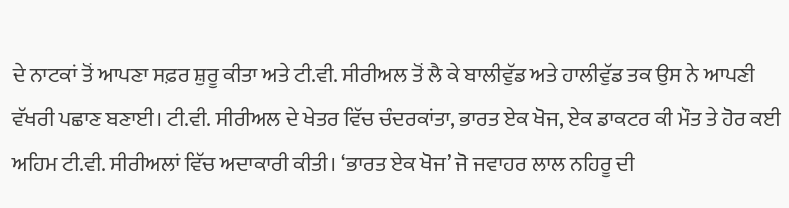ਦੇ ਨਾਟਕਾਂ ਤੋਂ ਆਪਣਾ ਸਫ਼ਰ ਸ਼ੁਰੂ ਕੀਤਾ ਅਤੇ ਟੀ.ਵੀ. ਸੀਰੀਅਲ ਤੋਂ ਲੈ ਕੇ ਬਾਲੀਵੁੱਡ ਅਤੇ ਹਾਲੀਵੁੱਡ ਤਕ ਉਸ ਨੇ ਆਪਣੀ ਵੱਖਰੀ ਪਛਾਣ ਬਣਾਈ। ਟੀ.ਵੀ. ਸੀਰੀਅਲ ਦੇ ਖੇਤਰ ਵਿੱਚ ਚੰਦਰਕਾਂਤਾ, ਭਾਰਤ ਏਕ ਖੋਜ, ਏਕ ਡਾਕਟਰ ਕੀ ਮੌਤ ਤੇ ਹੋਰ ਕਈ ਅਹਿਮ ਟੀ.ਵੀ. ਸੀਰੀਅਲਾਂ ਵਿੱਚ ਅਦਾਕਾਰੀ ਕੀਤੀ। ‘ਭਾਰਤ ਏਕ ਖੋਜ’ ਜੋ ਜਵਾਹਰ ਲਾਲ ਨਹਿਰੂ ਦੀ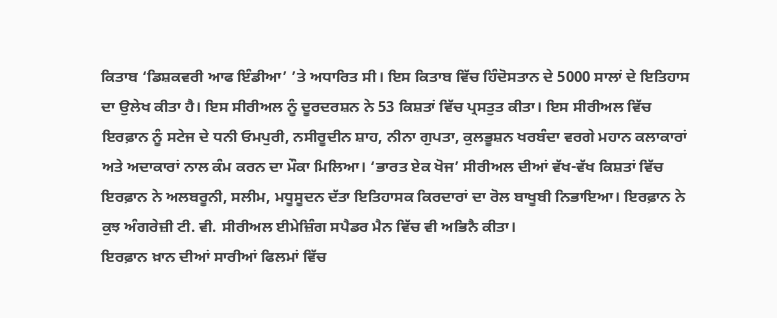ਕਿਤਾਬ ‘ਡਿਸ਼ਕਵਰੀ ਆਫ ਇੰਡੀਆ’ ’ਤੇ ਅਧਾਰਿਤ ਸੀ। ਇਸ ਕਿਤਾਬ ਵਿੱਚ ਹਿੰਦੋਸਤਾਨ ਦੇ 5000 ਸਾਲਾਂ ਦੇ ਇਤਿਹਾਸ ਦਾ ਉਲੇਖ ਕੀਤਾ ਹੈ। ਇਸ ਸੀਰੀਅਲ ਨੂੰ ਦੂਰਦਰਸ਼ਨ ਨੇ 53 ਕਿਸ਼ਤਾਂ ਵਿੱਚ ਪ੍ਰਸਤੁਤ ਕੀਤਾ। ਇਸ ਸੀਰੀਅਲ ਵਿੱਚ ਇਰਫ਼ਾਨ ਨੂੰ ਸਟੇਜ ਦੇ ਧਨੀ ਓਮਪੁਰੀ, ਨਸੀਰੂਦੀਨ ਸ਼ਾਹ, ਨੀਨਾ ਗੁਪਤਾ, ਕੁਲਭੂਸ਼ਨ ਖਰਬੰਦਾ ਵਰਗੇ ਮਹਾਨ ਕਲਾਕਾਰਾਂ ਅਤੇ ਅਦਾਕਾਰਾਂ ਨਾਲ ਕੰਮ ਕਰਨ ਦਾ ਮੌਕਾ ਮਿਲਿਆ। ‘ਭਾਰਤ ਏਕ ਖੋਜ’ ਸੀਰੀਅਲ ਦੀਆਂ ਵੱਖ-ਵੱਖ ਕਿਸ਼ਤਾਂ ਵਿੱਚ ਇਰਫ਼ਾਨ ਨੇ ਅਲਬਰੂਨੀ, ਸਲੀਮ, ਮਧੂਸੂਦਨ ਦੱਤਾ ਇਤਿਹਾਸਕ ਕਿਰਦਾਰਾਂ ਦਾ ਰੋਲ ਬਾਖੂਬੀ ਨਿਭਾਇਆ। ਇਰਫ਼ਾਨ ਨੇ ਕੁਝ ਅੰਗਰੇਜ਼ੀ ਟੀ. ਵੀ. ਸੀਰੀਅਲ ਈਮੇਜ਼ਿੰਗ ਸਪੈਡਰ ਮੈਨ ਵਿੱਚ ਵੀ ਅਭਿਨੈ ਕੀਤਾ।
ਇਰਫ਼ਾਨ ਖ਼ਾਨ ਦੀਆਂ ਸਾਰੀਆਂ ਫਿਲਮਾਂ ਵਿੱਚ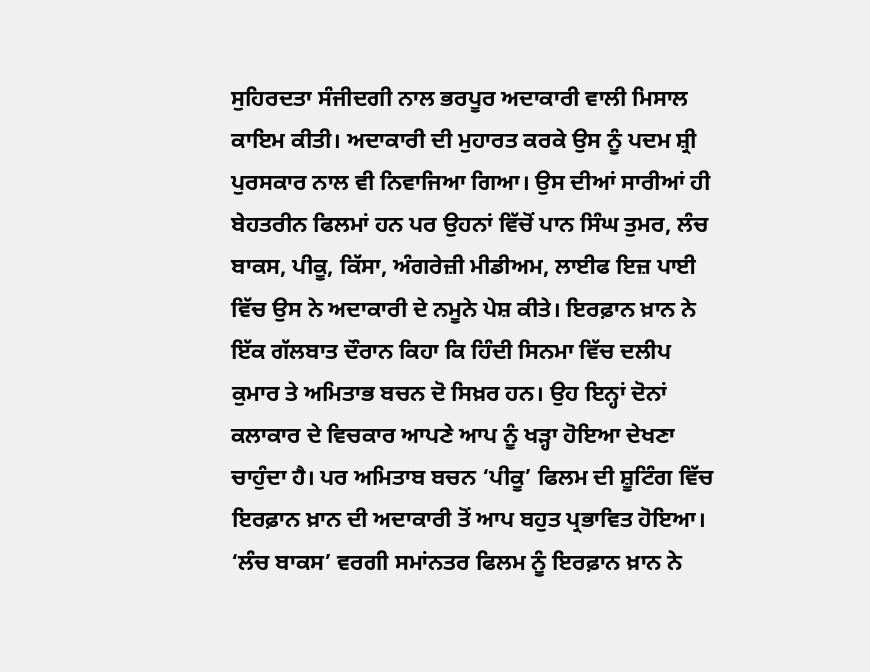ਸੁਹਿਰਦਤਾ ਸੰਜੀਦਗੀ ਨਾਲ ਭਰਪੂਰ ਅਦਾਕਾਰੀ ਵਾਲੀ ਮਿਸਾਲ ਕਾਇਮ ਕੀਤੀ। ਅਦਾਕਾਰੀ ਦੀ ਮੁਹਾਰਤ ਕਰਕੇ ਉਸ ਨੂੰ ਪਦਮ ਸ਼੍ਰੀ ਪੁਰਸਕਾਰ ਨਾਲ ਵੀ ਨਿਵਾਜਿਆ ਗਿਆ। ਉਸ ਦੀਆਂ ਸਾਰੀਆਂ ਹੀ ਬੇਹਤਰੀਨ ਫਿਲਮਾਂ ਹਨ ਪਰ ਉਹਨਾਂ ਵਿੱਚੋਂ ਪਾਨ ਸਿੰਘ ਤੁਮਰ, ਲੰਚ ਬਾਕਸ, ਪੀਕੂ, ਕਿੱਸਾ, ਅੰਗਰੇਜ਼ੀ ਮੀਡੀਅਮ, ਲਾਈਫ ਇਜ਼ ਪਾਈ ਵਿੱਚ ਉਸ ਨੇ ਅਦਾਕਾਰੀ ਦੇ ਨਮੂਨੇ ਪੇਸ਼ ਕੀਤੇ। ਇਰਫ਼ਾਨ ਖ਼ਾਨ ਨੇ ਇੱਕ ਗੱਲਬਾਤ ਦੌਰਾਨ ਕਿਹਾ ਕਿ ਹਿੰਦੀ ਸਿਨਮਾ ਵਿੱਚ ਦਲੀਪ ਕੁਮਾਰ ਤੇ ਅਮਿਤਾਭ ਬਚਨ ਦੋ ਸਿਖ਼ਰ ਹਨ। ਉਹ ਇਨ੍ਹਾਂ ਦੋਨਾਂ ਕਲਾਕਾਰ ਦੇ ਵਿਚਕਾਰ ਆਪਣੇ ਆਪ ਨੂੰ ਖੜ੍ਹਾ ਹੋਇਆ ਦੇਖਣਾ ਚਾਹੁੰਦਾ ਹੈ। ਪਰ ਅਮਿਤਾਬ ਬਚਨ ‘ਪੀਕੂ’ ਫਿਲਮ ਦੀ ਸ਼ੂਟਿੰਗ ਵਿੱਚ ਇਰਫ਼ਾਨ ਖ਼ਾਨ ਦੀ ਅਦਾਕਾਰੀ ਤੋਂ ਆਪ ਬਹੁਤ ਪ੍ਰਭਾਵਿਤ ਹੋਇਆ। ‘ਲੰਚ ਬਾਕਸ’ ਵਰਗੀ ਸਮਾਂਨਤਰ ਫਿਲਮ ਨੂੰ ਇਰਫ਼ਾਨ ਖ਼ਾਨ ਨੇ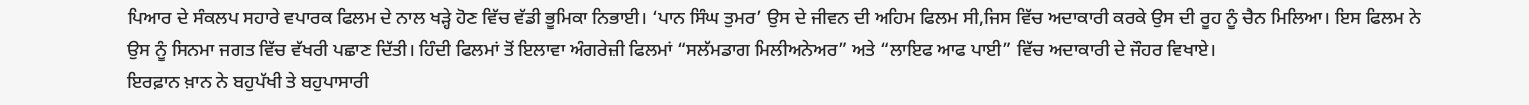ਪਿਆਰ ਦੇ ਸੰਕਲਪ ਸਹਾਰੇ ਵਪਾਰਕ ਫਿਲਮ ਦੇ ਨਾਲ ਖੜ੍ਹੇ ਹੋਣ ਵਿੱਚ ਵੱਡੀ ਭੂਮਿਕਾ ਨਿਭਾਈ। ‘ਪਾਨ ਸਿੰਘ ਤੁਮਰ’ ਉਸ ਦੇ ਜੀਵਨ ਦੀ ਅਹਿਮ ਫਿਲਮ ਸੀ,ਜਿਸ ਵਿੱਚ ਅਦਾਕਾਰੀ ਕਰਕੇ ਉਸ ਦੀ ਰੂਹ ਨੂੰ ਚੈਨ ਮਿਲਿਆ। ਇਸ ਫਿਲਮ ਨੇ ਉਸ ਨੂੰ ਸਿਨਮਾ ਜਗਤ ਵਿੱਚ ਵੱਖਰੀ ਪਛਾਣ ਦਿੱਤੀ। ਹਿੰਦੀ ਫਿਲਮਾਂ ਤੋਂ ਇਲਾਵਾ ਅੰਗਰੇਜ਼ੀ ਫਿਲਮਾਂ “ਸਲੱਮਡਾਗ ਮਿਲੀਅਨੇਅਰ” ਅਤੇ “ਲਾਇਫ ਆਫ ਪਾਈ” ਵਿੱਚ ਅਦਾਕਾਰੀ ਦੇ ਜੌਹਰ ਵਿਖਾਏ।
ਇਰਫ਼ਾਨ ਖ਼ਾਨ ਨੇ ਬਹੁਪੱਖੀ ਤੇ ਬਹੁਪਾਸਾਰੀ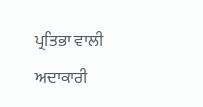ਪ੍ਰਤਿਭਾ ਵਾਲੀ ਅਦਾਕਾਰੀ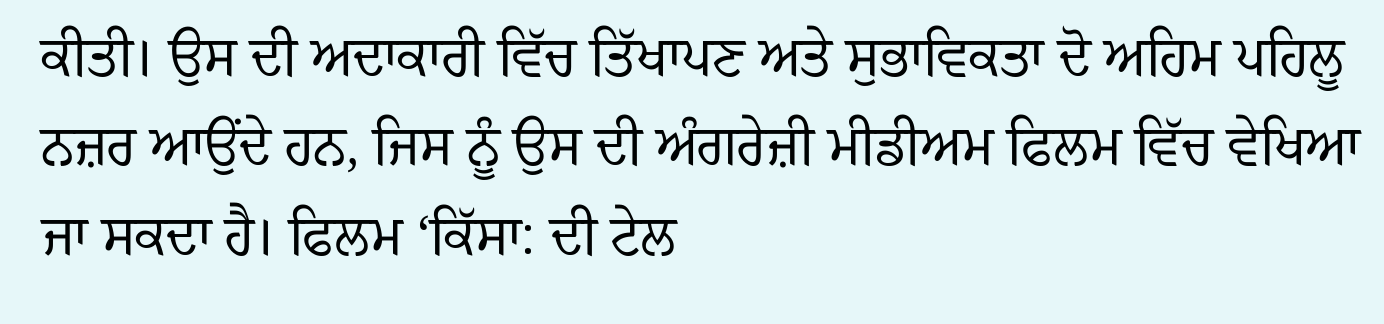ਕੀਤੀ। ਉਸ ਦੀ ਅਦਾਕਾਰੀ ਵਿੱਚ ਤਿੱਖਾਪਣ ਅਤੇ ਸੁਭਾਵਿਕਤਾ ਦੋ ਅਹਿਮ ਪਹਿਲੂ ਨਜ਼ਰ ਆਉਂਦੇ ਹਨ, ਜਿਸ ਨੂੰ ਉਸ ਦੀ ਅੰਗਰੇਜ਼ੀ ਮੀਡੀਅਮ ਫਿਲਮ ਵਿੱਚ ਵੇਖਿਆ ਜਾ ਸਕਦਾ ਹੈ। ਫਿਲਮ ‘ਕਿੱਸਾ: ਦੀ ਟੇਲ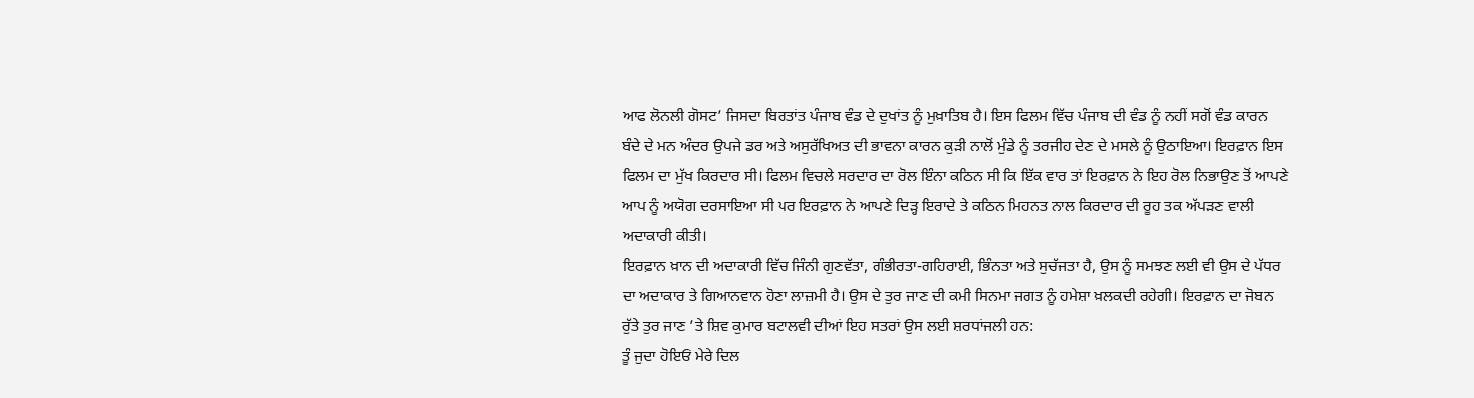ਆਫ ਲੋਨਲੀ ਗੋਸਟ’ ਜਿਸਦਾ ਬਿਰਤਾਂਤ ਪੰਜਾਬ ਵੰਡ ਦੇ ਦੁਖਾਂਤ ਨੂੰ ਮੁਖ਼ਾਤਿਬ ਹੈ। ਇਸ ਫਿਲਮ ਵਿੱਚ ਪੰਜਾਬ ਦੀ ਵੰਡ ਨੂੰ ਨਹੀਂ ਸਗੋਂ ਵੰਡ ਕਾਰਨ ਬੰਦੇ ਦੇ ਮਨ ਅੰਦਰ ਉਪਜੇ ਡਰ ਅਤੇ ਅਸੁਰੱਖਿਅਤ ਦੀ ਭਾਵਨਾ ਕਾਰਨ ਕੁੜੀ ਨਾਲੋਂ ਮੁੰਡੇ ਨੂੰ ਤਰਜੀਹ ਦੇਣ ਦੇ ਮਸਲੇ ਨੂੰ ਉਠਾਇਆ। ਇਰਫ਼ਾਨ ਇਸ ਫਿਲਮ ਦਾ ਮੁੱਖ ਕਿਰਦਾਰ ਸੀ। ਫਿਲਮ ਵਿਚਲੇ ਸਰਦਾਰ ਦਾ ਰੋਲ ਇੰਨਾ ਕਠਿਨ ਸੀ ਕਿ ਇੱਕ ਵਾਰ ਤਾਂ ਇਰਫ਼ਾਨ ਨੇ ਇਹ ਰੋਲ ਨਿਭਾਉਣ ਤੋਂ ਆਪਣੇ ਆਪ ਨੂੰ ਅਯੋਗ ਦਰਸਾਇਆ ਸੀ ਪਰ ਇਰਫ਼ਾਨ ਨੇ ਆਪਣੇ ਦਿੜ੍ਹ ਇਰਾਦੇ ਤੇ ਕਠਿਨ ਮਿਹਨਤ ਨਾਲ ਕਿਰਦਾਰ ਦੀ ਰੂਹ ਤਕ ਅੱਪੜਣ ਵਾਲੀ ਅਦਾਕਾਰੀ ਕੀਤੀ।
ਇਰਫ਼ਾਨ ਖ਼ਾਨ ਦੀ ਅਦਾਕਾਰੀ ਵਿੱਚ ਜਿੰਨੀ ਗੁਣਵੱਤਾ, ਗੰਭੀਰਤਾ-ਗਹਿਰਾਈ, ਭਿੰਨਤਾ ਅਤੇ ਸੁਚੱਜਤਾ ਹੈ, ਉਸ ਨੂੰ ਸਮਝਣ ਲਈ ਵੀ ਉਸ ਦੇ ਪੱਧਰ ਦਾ ਅਦਾਕਾਰ ਤੇ ਗਿਆਨਵਾਨ ਹੋਣਾ ਲਾਜ਼ਮੀ ਹੈ। ਉਸ ਦੇ ਤੁਰ ਜਾਣ ਦੀ ਕਮੀ ਸਿਨਮਾ ਜਗਤ ਨੂੰ ਹਮੇਸ਼ਾ ਖ਼ਲਕਦੀ ਰਹੇਗੀ। ਇਰਫ਼ਾਨ ਦਾ ਜੋਬਨ ਰੁੱਤੇ ਤੁਰ ਜਾਣ ’ਤੇ ਸ਼ਿਵ ਕੁਮਾਰ ਬਟਾਲਵੀ ਦੀਆਂ ਇਹ ਸਤਰਾਂ ਉਸ ਲਈ ਸ਼ਰਧਾਂਜਲੀ ਹਨ:
ਤੂੰ ਜੁਦਾ ਹੋਇਓਂ ਮੇਰੇ ਦਿਲ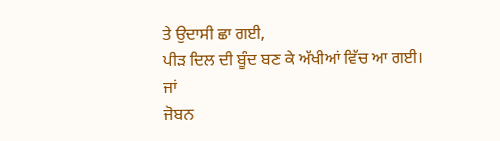ਤੇ ਉਦਾਸੀ ਛਾ ਗਈ,
ਪੀੜ ਦਿਲ ਦੀ ਬੂੰਦ ਬਣ ਕੇ ਅੱਖੀਆਂ ਵਿੱਚ ਆ ਗਈ।
ਜਾਂ
ਜੋਬਨ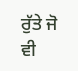ਰੁੱਤੇ ਜੋ ਵੀ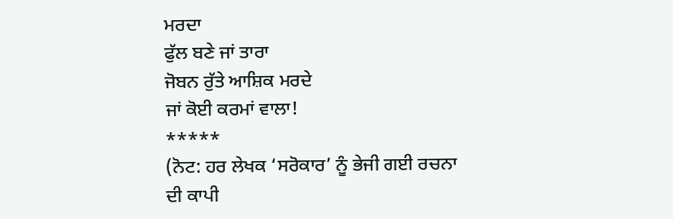ਮਰਦਾ
ਫੁੱਲ ਬਣੇ ਜਾਂ ਤਾਰਾ
ਜੋਬਨ ਰੁੱਤੇ ਆਸ਼ਿਕ ਮਰਦੇ
ਜਾਂ ਕੋਈ ਕਰਮਾਂ ਵਾਲਾ!
*****
(ਨੋਟ: ਹਰ ਲੇਖਕ ‘ਸਰੋਕਾਰ’ ਨੂੰ ਭੇਜੀ ਗਈ ਰਚਨਾ ਦੀ ਕਾਪੀ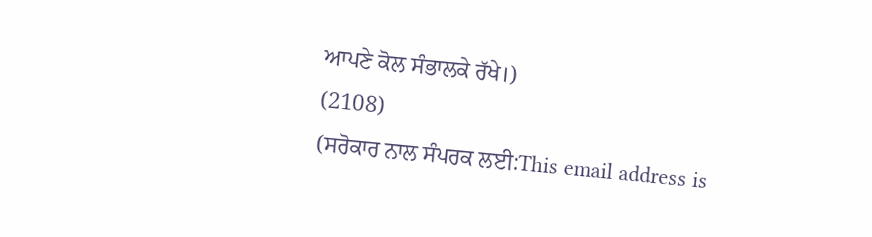ਆਪਣੇ ਕੋਲ ਸੰਭਾਲਕੇ ਰੱਖੇ।)
(2108)
(ਸਰੋਕਾਰ ਨਾਲ ਸੰਪਰਕ ਲਈ:This email address is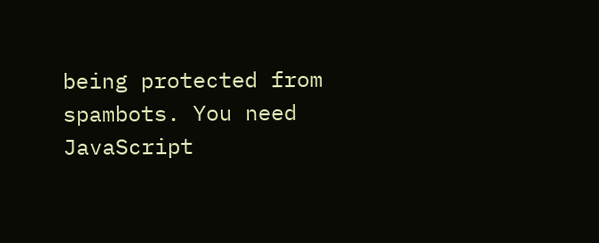being protected from spambots. You need JavaScript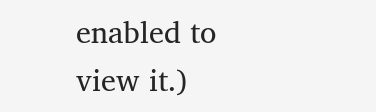enabled to view it.)